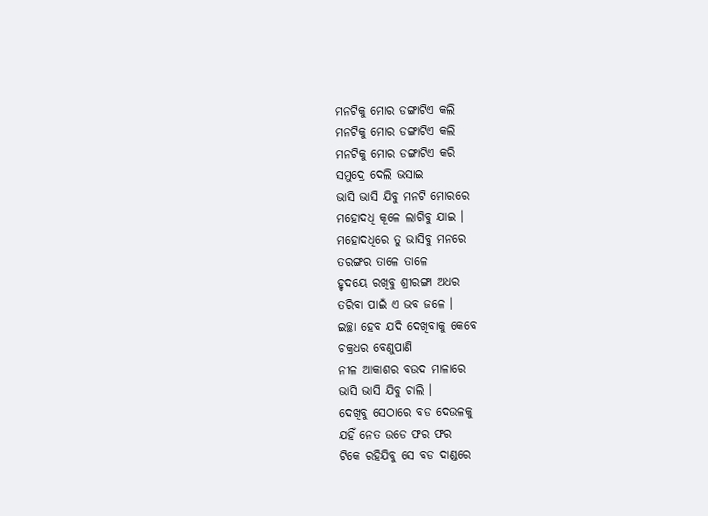ମନଟିକୁ ମୋର ଡଙ୍ଗାଟିଏ କଲି
ମନଟିକୁ ମୋର ଡଙ୍ଗାଟିଏ କଲି
ମନଟିକୁ ମୋର ଡଙ୍ଗାଟିଏ କରି
ସମୁଦ୍ରେ ଦେଲି ଭସାଇ
ଭାସି ଭାସି ଯିବୁ ମନଟି ମୋରରେ
ମହୋଦଧି କୂଳେ ଲାଗିବୁ ଯାଇ ।
ମହୋଦଧିରେ ତୁ ଭାସିବୁ ମନରେ
ତରଙ୍ଗର ତାଳେ ତାଳେ
ହୃଦୟେ ରଖିବୁ ଶ୍ରୀରଙ୍ଗା ଅଧର
ତରିବା ପାଇଁ ଏ ଭବ ଜଳେ ।
ଇଚ୍ଛା ହେବ ଯଦି ଦେଖିବାକୁ କେବେ
ଚକ୍ରଧର ବେଣୁପାଣି
ନୀଳ ଆକାଶର ବଉଦ ମାଳାରେ
ଭାସି ଭାସି ଯିବୁ ଚାଲି ।
ଦେଖିବୁ ସେଠାରେ ବଡ ଦେଉଳକୁ
ଯହିଁ ନେତ ଉଡେ ଫର ଫର
ଟିକେ ରହିଯିବୁ ସେ ବଡ ଦାଣ୍ଡରେ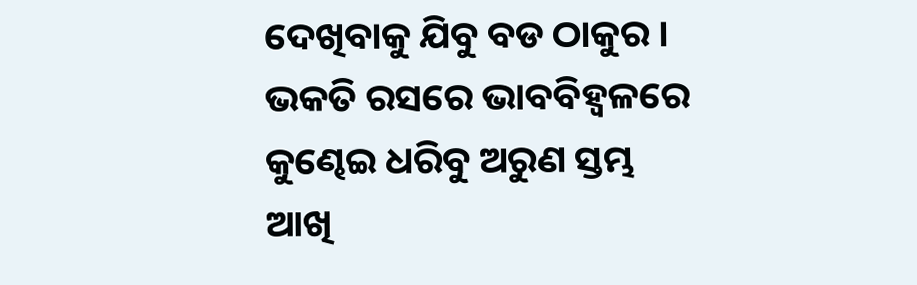ଦେଖିବାକୁ ଯିବୁ ବଡ ଠାକୁର ।
ଭକତି ରସରେ ଭାବବିହ୍ୱଳରେ
କୁଣ୍ଢେଇ ଧରିବୁ ଅରୁଣ ସ୍ତମ୍ଭ
ଆଖି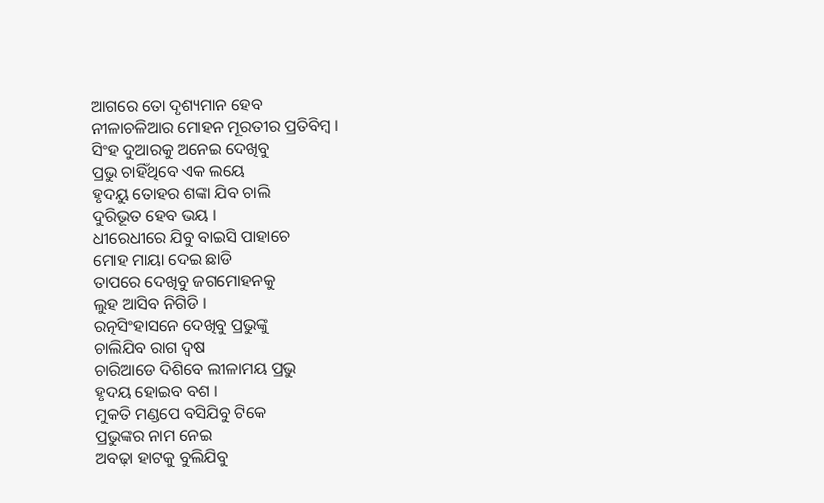ଆଗରେ ତୋ ଦୃଶ୍ୟମାନ ହେବ
ନୀଳାଚଳିଆର ମୋହନ ମୂରତୀର ପ୍ରତିବିମ୍ବ ।
ସିଂହ ଦୁଆରକୁ ଅନେଇ ଦେଖିବୁ
ପ୍ରଭୁ ଚାହିଁଥିବେ ଏକ ଲୟେ
ହୃଦୟୁ ତୋହର ଶଙ୍କା ଯିବ ଚାଲି
ଦୁରିଭୂତ ହେବ ଭୟ ।
ଧୀରେଧୀରେ ଯିବୁ ବାଇସି ପାହାଚେ
ମୋହ ମାୟା ଦେଇ ଛାଡି
ତାପରେ ଦେଖିବୁ ଜଗମୋହନକୁ
ଲୁହ ଆସିବ ନିଗିଡି ।
ରତ୍ନସିଂହାସନେ ଦେଖିବୁ ପ୍ରଭୁଙ୍କୁ
ଚାଲିଯିବ ରାଗ ଦ୍ୱଷ
ଚାରିଆଡେ ଦିଶିବେ ଲୀଳାମୟ ପ୍ରଭୁ
ହୃଦୟ ହୋଇବ ବଶ ।
ମୁକତି ମଣ୍ଡପେ ବସିଯିବୁ ଟିକେ
ପ୍ରଭୁଙ୍କର ନାମ ନେଇ
ଅବଢ଼ା ହାଟକୁ ବୁଲିଯିବୁ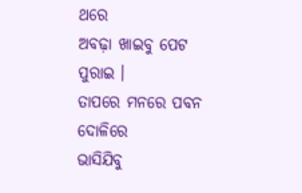ଥରେ
ଅବଢ଼ା ଖାଇବୁ ପେଟ ପୁରାଇ ।
ତାପରେ ମନରେ ପବନ ଦୋଳିରେ
ଭାସିଯିବୁ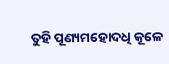ତୁହି ପୂଣ୍ୟମହୋଦଧି କୂଳେ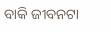ବାକି ଜୀବନଟା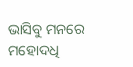ଭାସିବୁ ମନରେ
ମହୋଦଧି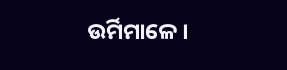ଉର୍ମିମାଳେ ।